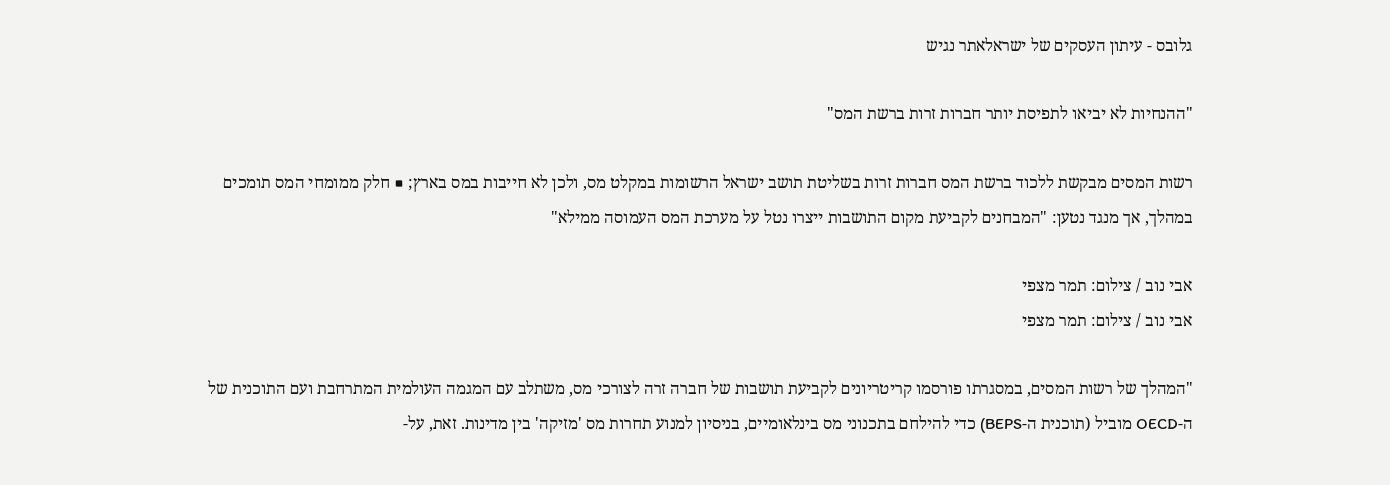גלובס - עיתון העסקים של ישראלאתר נגיש

"ההנחיות לא יביאו לתפיסת יותר חברות זרות ברשת המס"

רשות המסים מבקשת ללכוד ברשת המס חברות זרות בשליטת תושב ישראל הרשומות במקלט מס, ולכן לא חייבות במס בארץ; ■ חלק ממומחי המס תומכים במהלך, אך מנגד נטען: "המבחנים לקביעת מקום התושבות ייצרו נטל על מערכת המס העמוסה ממילא"

אבי נוב / צילום: תמר מצפי
אבי נוב / צילום: תמר מצפי

"המהלך של רשות המסים, במסגרתו פורסמו קריטריונים לקביעת תושבות של חברה זרה לצורכי מס, משתלב עם המגמה העולמית המתרחבת ועם התוכנית של ה-OECD מוביל (תוכנית ה-BEPS) כדי להילחם בתכנוני מס בינלאומיים, בניסיון למנוע תחרות מס 'מזיקה' בין מדינות. זאת, על-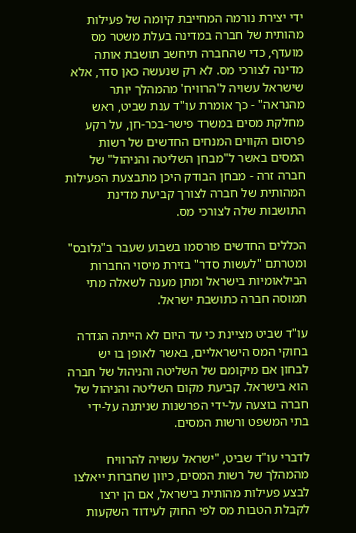ידי יצירת נורמה המחייבת קיומה של פעילות מהותית של חברה במדינה בעלת משטר מס מועדף, כדי שהחברה תיחשב תושבת אותה מדינה לצורכי מס. לא רק שנעשה כאן סדר, אלא שישראל עשויה ל'הרוויח' מהמהלך יותר מהנראה" - כך אומרת עו"ד ענת שביט, ראש מחלקת מסים במשרד פישר-בכר-חן, על רקע פרסום הקווים המנחים החדשים של רשות המסים באשר ל"מבחן השליטה והניהול" של חברה זרה - מבחן הבודק היכן מתבצעת הפעילות המהותית של חברה לצורך קביעת מדינת התושבות שלה לצורכי מס.

הכללים החדשים פורסמו בשבוע שעבר ב"גלובס" ומטרתם "לעשות סדר" בזירת מיסוי החברות הבילאומיות בישראל ומתן מענה לשאלה מתי תמוסה חברה כתושבת ישראל.

עו"ד שביט מציינת כי עד היום לא הייתה הגדרה בחוקי המס הישראליים, באשר לאופן בו יש לבחון אם מיקומם של השליטה והניהול של חברה הוא בישראל. קביעת מקום השליטה והניהול של חברה בוצעה על-ידי הפרשנות שניתנה על-ידי בתי המשפט ורשות המסים.

לדברי עו"ד שביט, "ישראל עשויה להרוויח מהמהלך של רשות המסים, כיוון שחברות ייאלצו לבצע פעילות מהותית בישראל, אם הן ירצו לקבלת הטבות מס לפי החוק לעידוד השקעות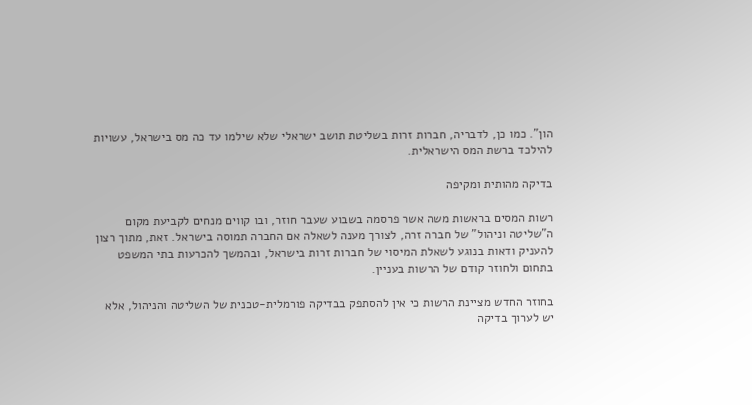הון". כמו כן, לדבריה, חברות זרות בשליטת תושב ישראלי שלא שילמו עד כה מס בישראל, עשויות להילכד ברשת המס הישראלית.

בדיקה מהותית ומקיפה

רשות המסים בראשות משה אשר פרסמה בשבוע שעבר חוזר, ובו קווים מנחים לקביעת מקום ה"שליטה וניהול" של חברה זרה, לצורך מענה לשאלה אם החברה תמוסה בישראל. זאת, מתוך רצון להעניק ודאות בנוגע לשאלת המיסוי של חברות זרות בישראל, ובהמשך להכרעות בתי המשפט בתחום ולחוזר קודם של הרשות בעניין.

בחוזר החדש מציינת הרשות כי אין להסתפק בבדיקה פורמלית-טכנית של השליטה והניהול, אלא יש לערוך בדיקה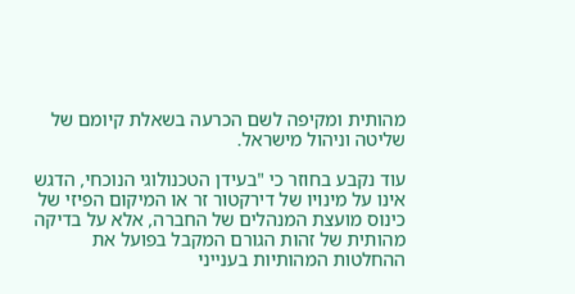מהותית ומקיפה לשם הכרעה בשאלת קיומם של שליטה וניהול מישראל.

עוד נקבע בחוזר כי "בעידן הטכנולוגי הנוכחי, הדגש אינו על מינויו של דירקטור זר או המיקום הפיזי של כינוס מועצת המנהלים של החברה, אלא על בדיקה מהותית של זהות הגורם המקבל בפועל את ההחלטות המהותיות בענייני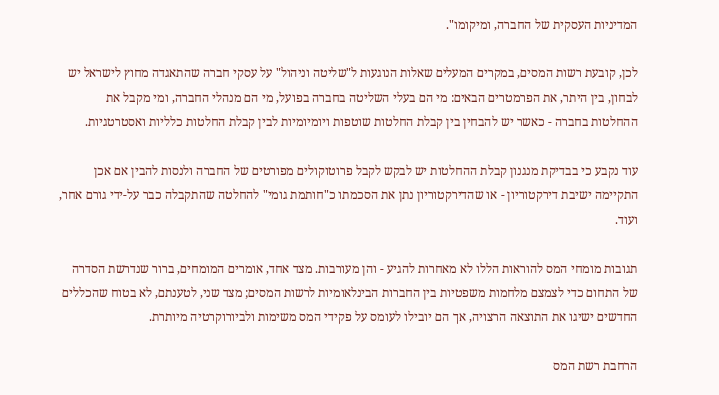המדיניות העסקית של החברה, ומיקומו".

לכן, קובעת רשות המסים, במקרים המעלים שאלות הנוגעות ל"שליטה וניהול" על עסקי חברה שהתאגדה מחוץ לישראל יש לבחון, בין היתר, את הפרמטרים הבאים: מי הם בעלי השליטה בחברה בפועל, מי הם מנהלי החברה, ומי מקבל את ההחלטות בחברה - כאשר יש להבחין בין קבלת החלטות שוטפות ויומיומיות לבין קבלת החלטות כלליות ואסטרטגיות.

עוד נקבע כי בבדיקת מנגנון קבלת ההחלטות יש לבקש לקבל פרוטוקולים מפורטים של החברה ולנסות להבין אם אכן התקיימה ישיבת דירקטוריון - או שהדירקטוריון נתן את הסכמתו כ"חותמת גומי" להחלטה שהתקבלה כבר על-ידי גורם אחר, ועוד.

תגובות מומחי המס להוראות הללו לא מאחרות להגיע - והן מעורבות. מצד אחד, אומרים המומחים, ברור שנדרשת הסדרה של התחום כדי לצמצם מלחמות משפטיות בין החברות הבינלאומיות לרשות המסים; מצד שני, לטענתם, לא בטוח שהכללים החדשים ישיגו את התוצאה הרצויה, אך הם יובילו לעומס על פקידי המס משימות ולביורוקרטיה מיותרת.

הרחבת רשת המס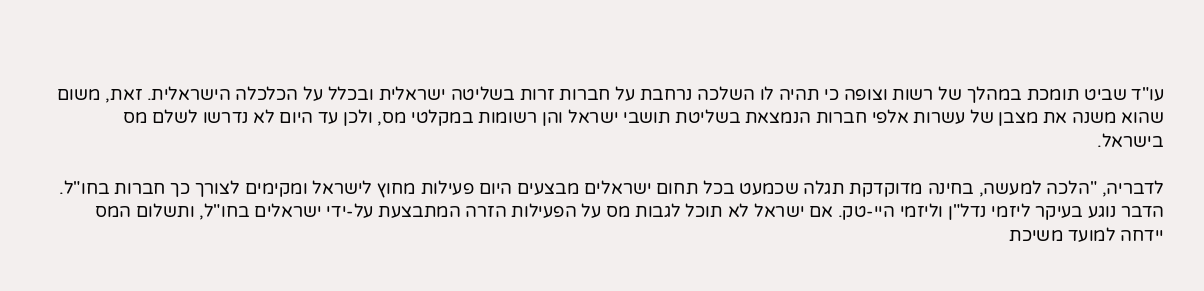עו"ד שביט תומכת במהלך של רשות וצופה כי תהיה לו השלכה נרחבת על חברות זרות בשליטה ישראלית ובכלל על הכלכלה הישראלית. זאת, משום שהוא משנה את מצבן של עשרות אלפי חברות הנמצאת בשליטת תושבי ישראל והן רשומות במקלטי מס, ולכן עד היום לא נדרשו לשלם מס בישראל.

לדבריה, "הלכה למעשה, בחינה מדוקדקת תגלה שכמעט בכל תחום ישראלים מבצעים היום פעילות מחוץ לישראל ומקימים לצורך כך חברות בחו"ל. הדבר נוגע בעיקר ליזמי נדל"ן וליזמי היי-טק. אם ישראל לא תוכל לגבות מס על הפעילות הזרה המתבצעת על-ידי ישראלים בחו"ל, ותשלום המס יידחה למועד משיכת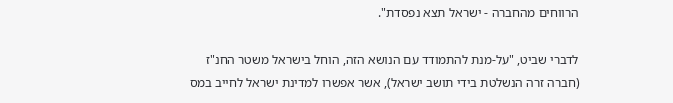הרווחים מהחברה - ישראל תצא נפסדת".

לדברי שביט, "על-מנת להתמודד עם הנושא הזה, הוחל בישראל משטר החנ"ז (חברה זרה הנשלטת בידי תושב ישראל), אשר אפשרו למדינת ישראל לחייב במס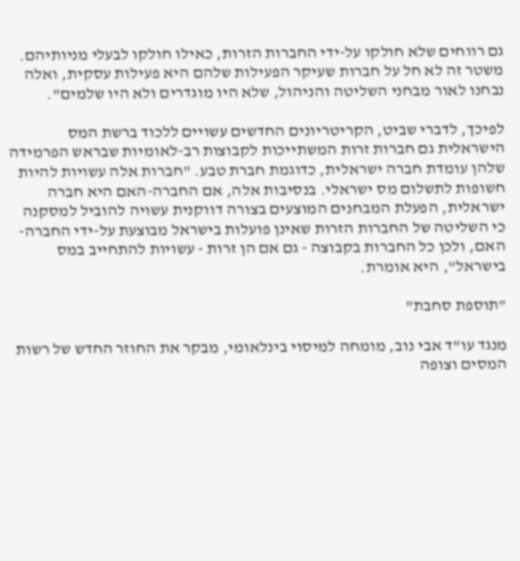גם רווחים שלא חולקו על-ידי החברות הזרות, כאילו חולקו לבעלי מניותיהם. משטר זה לא חל על חברות שעיקר הפעילות שלהם היא פעילות עסקית, ואלה נבחנו לאור מבחני השליטה והניהול, שלא היו מוגדרים ולא היו שלמים".

לפיכך, לדברי שביט, הקריטריונים החדשים עשויים ללכוד ברשת המס הישראלית גם חברות זרות המשתייכות לקבוצות רב-לאומיות שבראש הפרמידה שלהן עומדת חברה ישראלית, כדוגמת חברת טבע. "חברות אלה עשויות להיות חשופות לתשלום מס ישראלי. בנסיבות אלה, אם החברה-האם היא חברה ישראלית, הפעלת המבחנים המוצעים בצורה דווקנית עשויה להוביל למסקנה כי השליטה של החברות הזרות שאינן פועלות בישראל מבוצעת על-ידי החברה-האם, ולכן כל החברות בקבוצה - גם אם הן זרות - עשויות להתחייב במס בישראל", היא אומרת.

"תוספת סחבת"

מנגד עו"ד אבי נוב, מומחה למיסוי בינלאומי, מבקר את החוזר החדש של רשות המסים וצופה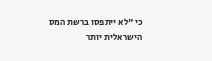כי "לא ייתפסו ברשת המס הישראלית יותר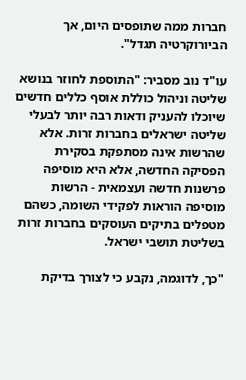חברות ממה שתופסים היום, אך הביורוקרטיה תגדל".

עו"ד נוב מסביר: "התוספת לחוזר בנושא שליטה וניהול כוללת אוסף כללים חדשים שיוכלו להעניק ודאות רבה יותר לבעלי שליטה ישראלים בחברות זרות. אלא שהרשות אינה מסתפקת בסקירת הפסיקה החדשה, אלא היא מוסיפה פרשנות חדשה ועצמאית - הרשות מוסיפה הוראות לפקידי השומה, כשהם מטפלים בתיקים העוסקים בחברות זרות בשליטת תושבי ישראל.

"כך, לדוגמה, נקבע כי לצורך בדיקת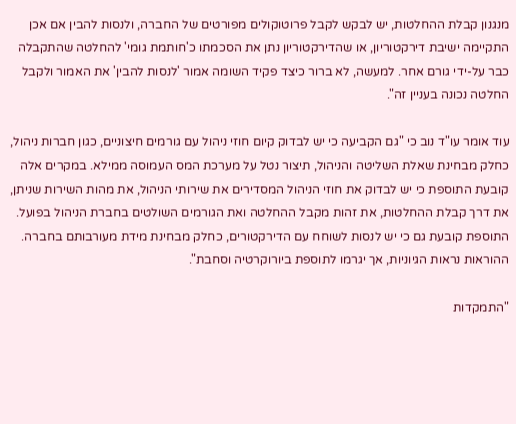מנגנון קבלת ההחלטות, יש לבקש לקבל פרוטוקולים מפורטים של החברה, ולנסות להבין אם אכן התקיימה ישיבת דירקטוריון, או שהדירקטוריון נתן את הסכמתו כ'חותמת גומי' להחלטה שהתקבלה כבר על-ידי גורם אחר. למעשה, לא ברור כיצד פקיד השומה אמור 'לנסות להבין' את האמור ולקבל החלטה נכונה בעניין זה".

עוד אומר עו"ד נוב כי "גם הקביעה כי יש לבדוק קיום חוזי ניהול עם גורמים חיצוניים, כגון חברות ניהול, כחלק מבחינת שאלת השליטה והניהול, תיצור נטל על מערכת המס העמוסה ממילא. במקרים אלה קובעת התוספת כי יש לבדוק את חוזי הניהול המסדירים את שירותי הניהול, את מהות השירות שניתן, את דרך קבלת ההחלטות, את זהות מקבל ההחלטה ואת הגורמים השולטים בחברת הניהול בפועל. התוספת קובעת גם כי יש לנסות לשוחח עם הדירקטורים, כחלק מבחינת מידת מעורבותם בחברה. ההוראות נראות הגיוניות, אך יגרמו לתוספת ביורוקרטיה וסחבת".

"התמקדות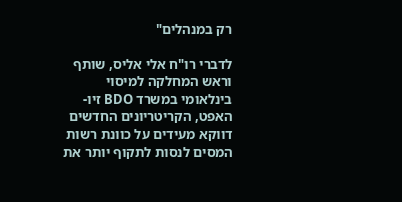רק במנהלים"

לדברי רו"ח אלי אליס, שותף וראש המחלקה למיסוי בינלאומי במשרד BDO זיו-האפט, הקריטריונים החדשים דווקא מעידים על כוונת רשות המסים לנסות לתקוף יותר את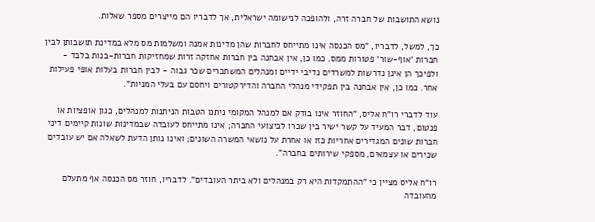נושא התושבות של חברה זרה, ולהופכה לנישומה ישראלית, אך לדבריו הם מייצרים מספר שאלות.

כך, למשל, לדבריו, "מס הכנסה אינו מתייחס לחברות שהן מדינות אמנה ומשלמות מס מלא במדינת תושבותן לבין חברות 'אוף-שור' פטורות ממס. כמו כן, אין אבחנה בין חברות אחזקה זרות שמחזיקות חברות-בנות בלבד - ולפיכך הן אינן נדרשות למשרדים נדיבי ידיים ומנהלים המשתכרים שכר גבוה - לבין חברות בעלות אופי פעילות אחר. כמו כן, אין אבחנה בין תפקידי מנהלי החברה והדירקטורים ויחסם עם בעלי המניות".

עוד לדברי רו"ח אליס, "החוזר אינו בודק אם למנהל המקומי ניתנו הטבות הניתנות למנהלים, כגון אופציות או פנטום, דבר המעיד על קשר ישיר בין שכרו לביצועי החברה; אינו מתייחס לעובדה שבמדינות שונות קיימים דיני חברות שונים המגדירים אחריות כזו או אחרת על נושאי המשרה השונים; ואינו נותן הדעת לשאלה אם יש עובדים שכירים או עצמאים, מספקי שירותים בחברה".

רו"ח אליס מציין כי "ההתמקדות היא רק במנהלים ולא ביתר העובדים". לדבריו, חוזר מס הכנסה אף מתעלם מהעובדה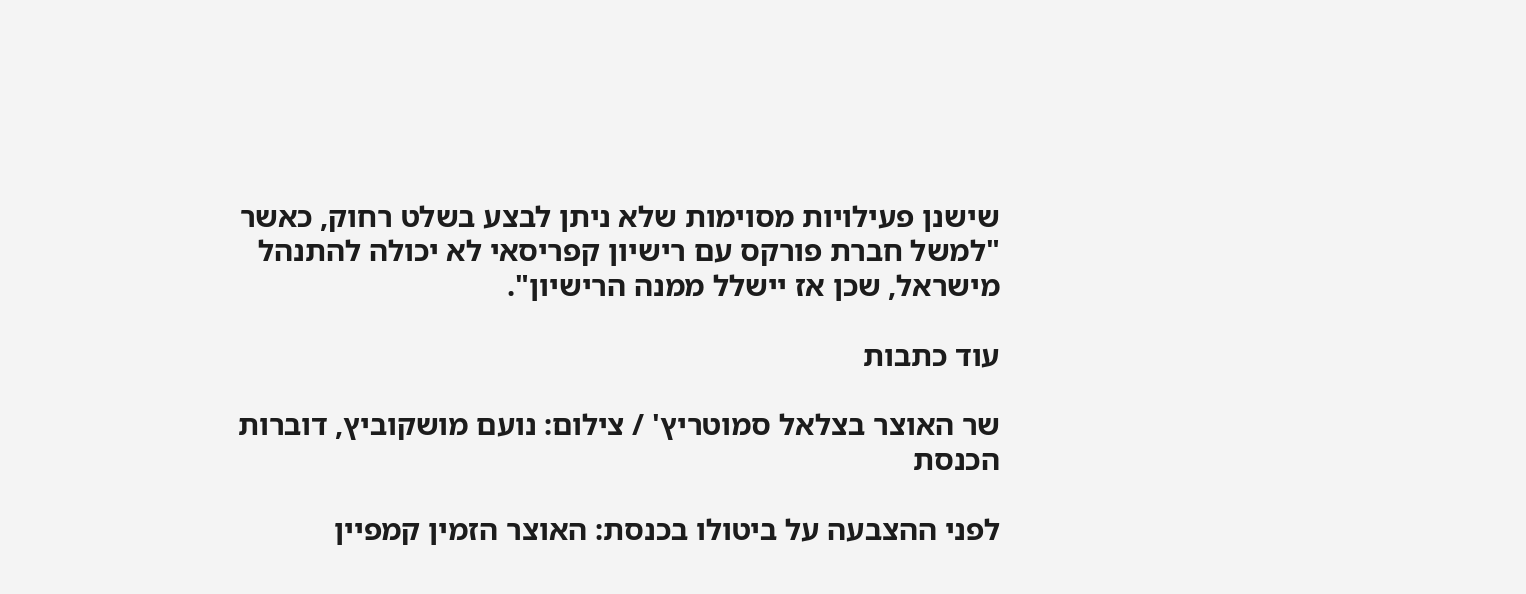שישנן פעילויות מסוימות שלא ניתן לבצע בשלט רחוק, כאשר "למשל חברת פורקס עם רישיון קפריסאי לא יכולה להתנהל מישראל, שכן אז יישלל ממנה הרישיון".

עוד כתבות

שר האוצר בצלאל סמוטריץ' / צילום: נועם מושקוביץ, דוברות הכנסת

לפני ההצבעה על ביטולו בכנסת: האוצר הזמין קמפיין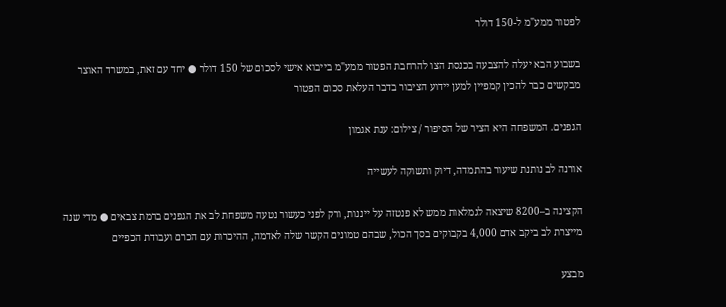לפטור ממע"מ ל-150 דולר

בשבוע הבא יעלה להצבעה בכנסת הצו להרחבת הפטור ממע"מ בייבוא אישי לסכום של 150 דולר ● יחד עם זאת, במשרד האוצר מבקשים כבר להכין קמפיין למען יידוע הציבור בדבר העלאת סכום הפטור

הגפנים. המשפחה היא הציר של הסיפור / צילום: ענת אגמון

אורנה לב נותנת שיעור בהתמדה, דיוק ותשוקה לעשייה

הקצינה ב–8200 שיצאה לגמלאות ממש לא פנטזה על ייננות, ורק לפני כעשור נטעה משפחת לב את הגפנים ברמת צבאים ● מדי שנה מייצרת לב ביקב אדם 4,000 בקבוקים בסך הכול, שבהם טמונים הקשר שלה לאדמה, ההיכרות עם הכרם ועבודת הכפיים

מבצע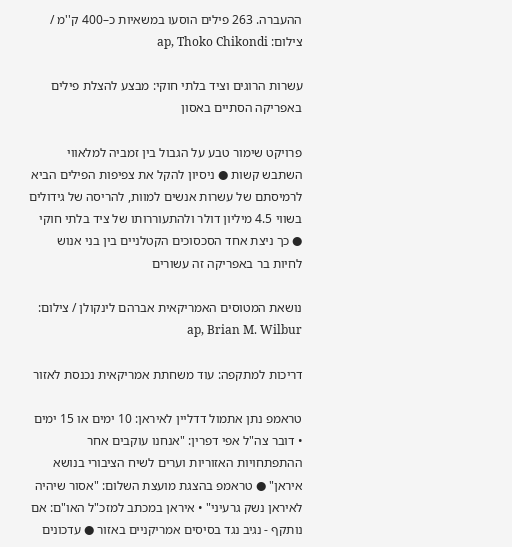ההעברה. 263 פילים הוסעו במשאיות כ–400 ק''מ / צילום: ap, Thoko Chikondi

עשרות הרוגים וציד בלתי חוקי: מבצע להצלת פילים באפריקה הסתיים באסון

פרויקט שימור טבע על הגבול בין זמביה למלאווי השתבש קשות ● ניסיון להקל את צפיפות הפילים הביא לרמיסתם של עשרות אנשים למוות, להריסה של גידולים בשווי 4.5 מיליון דולר ולהתעוררותו של ציד בלתי חוקי ● כך ניצת אחד הסכסוכים הקטלניים בין בני אנוש לחיות בר באפריקה זה עשורים

נושאת המטוסים האמריקאית אברהם לינקולן / צילום: ap, Brian M. Wilbur

דריכות למתקפה: עוד משחתת אמריקאית נכנסת לאזור

טראמפ נתן אתמול דדליין לאיראן: 10 ימים או 15 ימים • דובר צה"ל אפי דפרין: "אנחנו עוקבים אחר ההתפתחויות האזוריות וערים לשיח הציבורי בנושא איראן" ● טראמפ בהצגת מועצת השלום: "אסור שיהיה לאיראן נשק גרעיני" • איראן במכתב למזכ"ל האו"ם: אם נותקף - נגיב נגד בסיסים אמריקניים באזור ● עדכונים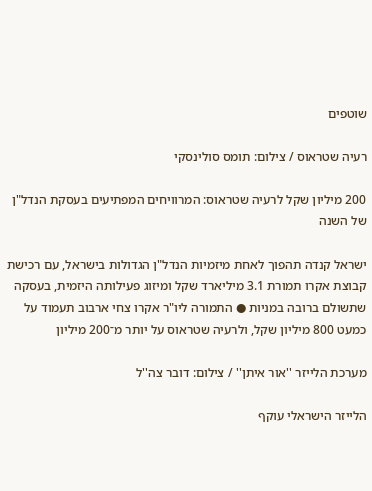שוטפים

רעיה שטראוס / צילום: תומס סולינסקי

200 מיליון שקל לרעיה שטראוס: המרוויחים המפתיעים בעסקת הנדל"ן של השנה

ישראל קנדה תהפוך לאחת מיזמיות הנדל"ן הגדולות בישראל, עם רכישת קבוצת אקרו תמורת 3.1 מיליארד שקל ומיזוג פעילותה היזמית, בעסקה שתשולם ברובה במניות ● התמורה ליו"ר אקרו צחי ארבוב תעמוד על כמעט 800 מיליון שקל, ולרעיה שטראוס על יותר מ־200 מיליון

מערכת הלייזר ''אור איתן'' / צילום: דובר צה''ל

הלייזר הישראלי עוקף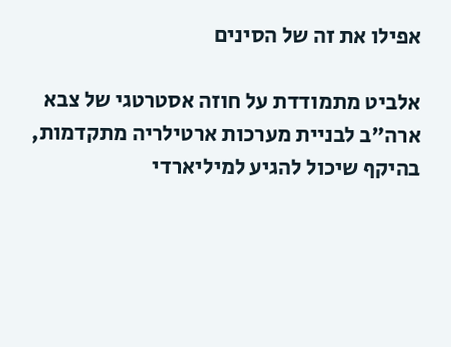אפילו את זה של הסינים

אלביט מתמודדת על חוזה אסטרטגי של צבא ארה"ב לבניית מערכות ארטילריה מתקדמות, בהיקף שיכול להגיע למיליארדי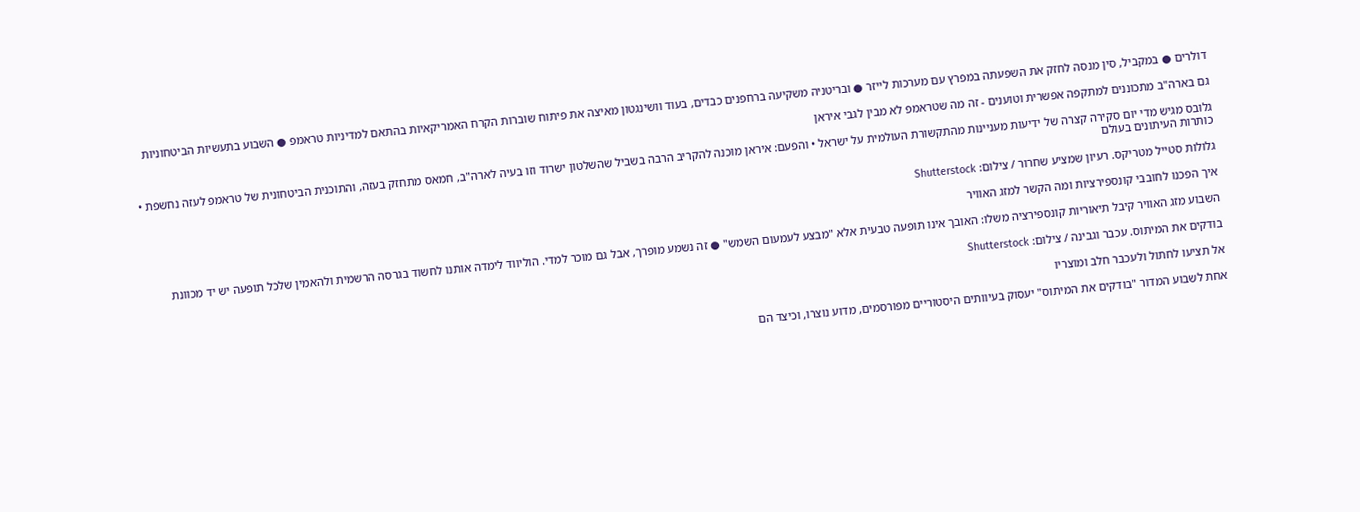דולרים ● במקביל, סין מנסה לחזק את השפעתה במפרץ עם מערכות לייזר ● ובריטניה משקיעה ברחפנים כבדים, בעוד וושינגטון מאיצה את פיתוח שוברות הקרח האמריקאיות בהתאם למדיניות טראמפ ● השבוע בתעשיות הביטחוניות

גם בארה"ב מתכוננים למתקפה אפשרית וטוענים - זה מה שטראמפ לא מבין לגבי איראן

גלובס מגיש מדי יום סקירה קצרה של ידיעות מעניינות מהתקשורת העולמית על ישראל • והפעם: איראן מוכנה להקריב הרבה בשביל שהשלטון ישרוד וזו בעיה לארה"ב, חמאס מתחזק בעזה, והתוכנית הביטחונית של טראמפ לעזה נחשפת • כותרות העיתונים בעולם

גלולות סטייל מטריקס. רעיון שמציע שחרור / צילום: Shutterstock

איך הפכנו לחובבי קונספירציות ומה הקשר למזג האוויר

השבוע מזג האוויר קיבל תיאוריות קונספירציה משלו: האובך אינו תופעה טבעית אלא "מבצע לעמעום השמש" ● זה נשמע מופרך, אבל גם מוכר למדי. הוליווד לימדה אותנו לחשוד בגרסה הרשמית ולהאמין שלכל תופעה יש יד מכוונת

בודקים את המיתוס. עכבר וגבינה / צילום: Shutterstock

אל תציעו לחתול ולעכבר חלב ומוצריו

אחת לשבוע המדור "בודקים את המיתוס" יעסוק בעיוותים היסטוריים מפורסמים, מדוע נוצרו, וכיצד הם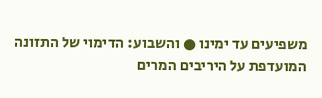משפיעים עד ימינו ● והשבוע: הדימוי של התזונה המועדפת על היריבים המרים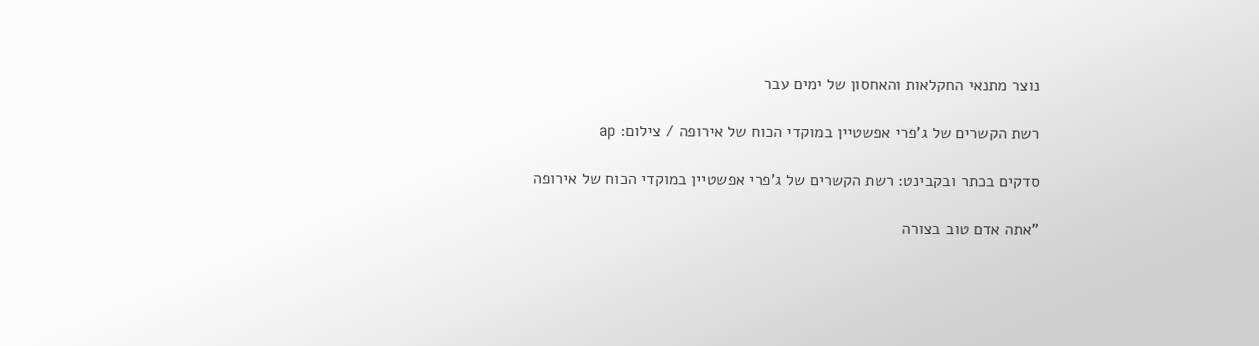נוצר מתנאי החקלאות והאחסון של ימים עבר

רשת הקשרים של ג'פרי אפשטיין במוקדי הכוח של אירופה / צילום: ap

סדקים בכתר ובקבינט: רשת הקשרים של ג'פרי אפשטיין במוקדי הכוח של אירופה

"אתה אדם טוב בצורה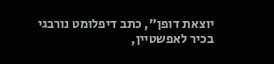יוצאת דופן", כתב דיפלומט נורבגי בכיר לאפשטיין,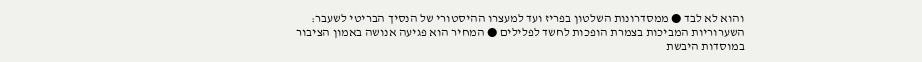והוא לא לבד ● ממסדרונות השלטון בפריז ועד למעצרו ההיסטורי של הנסיך הבריטי לשעבר: השערוריות המביכות בצמרת הופכות לחשד לפלילים ● המחיר הוא פגיעה אנושה באמון הציבור במוסדות היבשת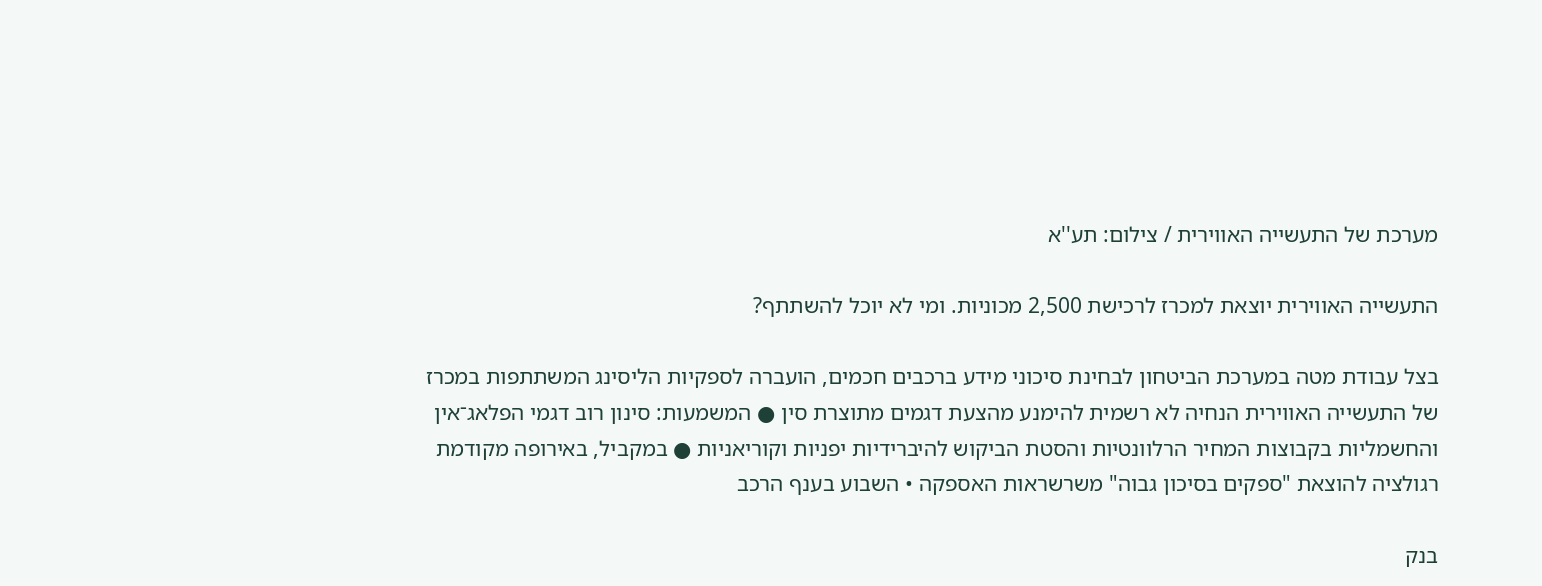מערכת של התעשייה האווירית / צילום: תע''א

התעשייה האווירית יוצאת למכרז לרכישת 2,500 מכוניות. ומי לא יוכל להשתתף?

בצל עבודת מטה במערכת הביטחון לבחינת סיכוני מידע ברכבים חכמים, הועברה לספקיות הליסינג המשתתפות במכרז של התעשייה האווירית הנחיה לא רשמית להימנע מהצעת דגמים מתוצרת סין ● המשמעות: סינון רוב דגמי הפלאג־אין והחשמליות בקבוצות המחיר הרלוונטיות והסטת הביקוש להיברידיות יפניות וקוריאניות ● במקביל, באירופה מקודמת רגולציה להוצאת "ספקים בסיכון גבוה" משרשראות האספקה • השבוע בענף הרכב

בנק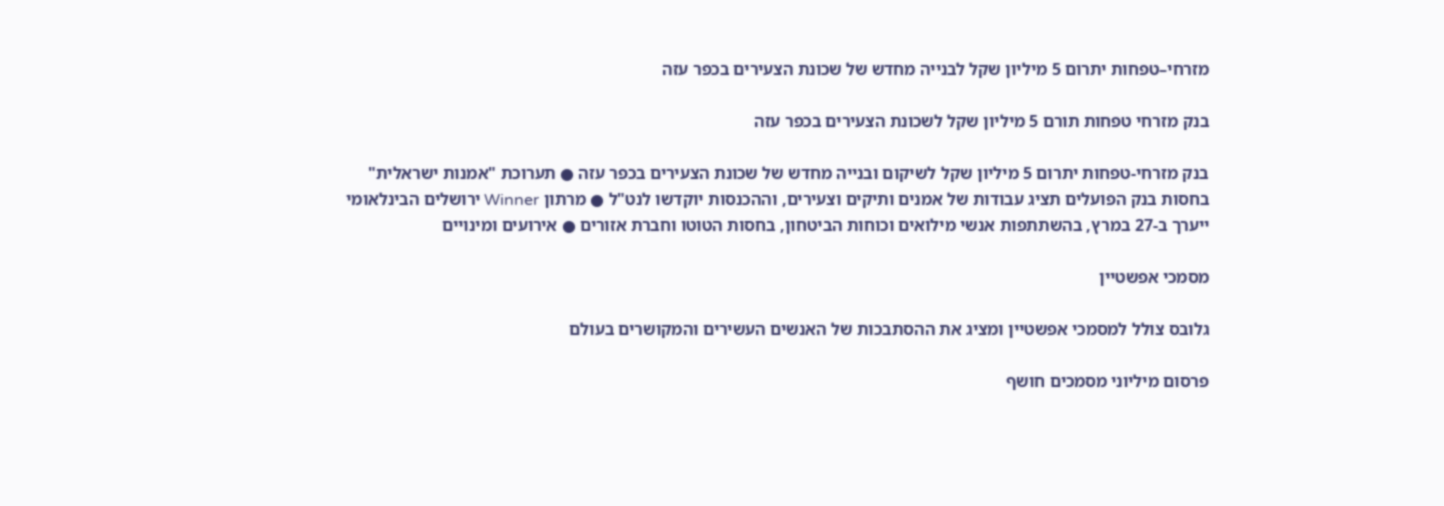מזרחי–טפחות יתרום 5 מיליון שקל לבנייה מחדש של שכונת הצעירים בכפר עזה

בנק מזרחי טפחות תורם 5 מיליון שקל לשכונת הצעירים בכפר עזה

בנק מזרחי-טפחות יתרום 5 מיליון שקל לשיקום ובנייה מחדש של שכונת הצעירים בכפר עזה ● תערוכת "אמנות ישראלית" בחסות בנק הפועלים תציג עבודות של אמנים ותיקים וצעירים, וההכנסות יוקדשו לנט"ל ● מרתון Winner ירושלים הבינלאומי ייערך ב-27 במרץ, בהשתתפות אנשי מילואים וכוחות הביטחון, בחסות הטוטו וחברת אזורים ● אירועים ומינויים

מסמכי אפשטיין

גלובס צולל למסמכי אפשטיין ומציג את ההסתבכות של האנשים העשירים והמקושרים בעולם

פרסום מיליוני מסמכים חושף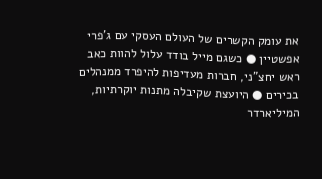את עומק הקשרים של העולם העסקי עם ג'פרי אפשטיין ● כשגם מייל בודד עלול להוות כאב ראש יחצ"ני, חברות מעדיפות להיפרד ממנהלים בכירים ● היועצת שקיבלה מתנות יוקרתיות, המיליארדר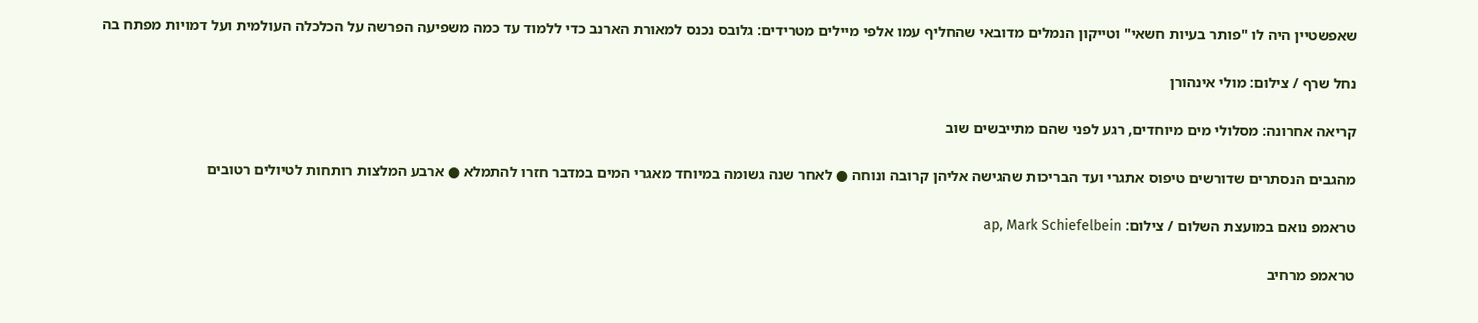שאפשטיין היה לו "פותר בעיות חשאי" וטייקון הנמלים מדובאי שהחליף עמו אלפי מיילים מטרידים: גלובס נכנס למאורת הארנב כדי ללמוד עד כמה משפיעה הפרשה על הכלכלה העולמית ועל דמויות מפתח בה

נחל שרף / צילום: מולי אינהורן

קריאה אחרונה: מסלולי מים מיוחדים, רגע לפני שהם מתייבשים שוב

מהגבים הנסתרים שדורשים טיפוס אתגרי ועד הבריכות שהגישה אליהן קרובה ונוחה ● לאחר שנה גשומה במיוחד מאגרי המים במדבר חזרו להתמלא ● ארבע המלצות רותחות לטיולים רטובים

טראמפ נואם במועצת השלום / צילום: ap, Mark Schiefelbein

טראמפ מרחיב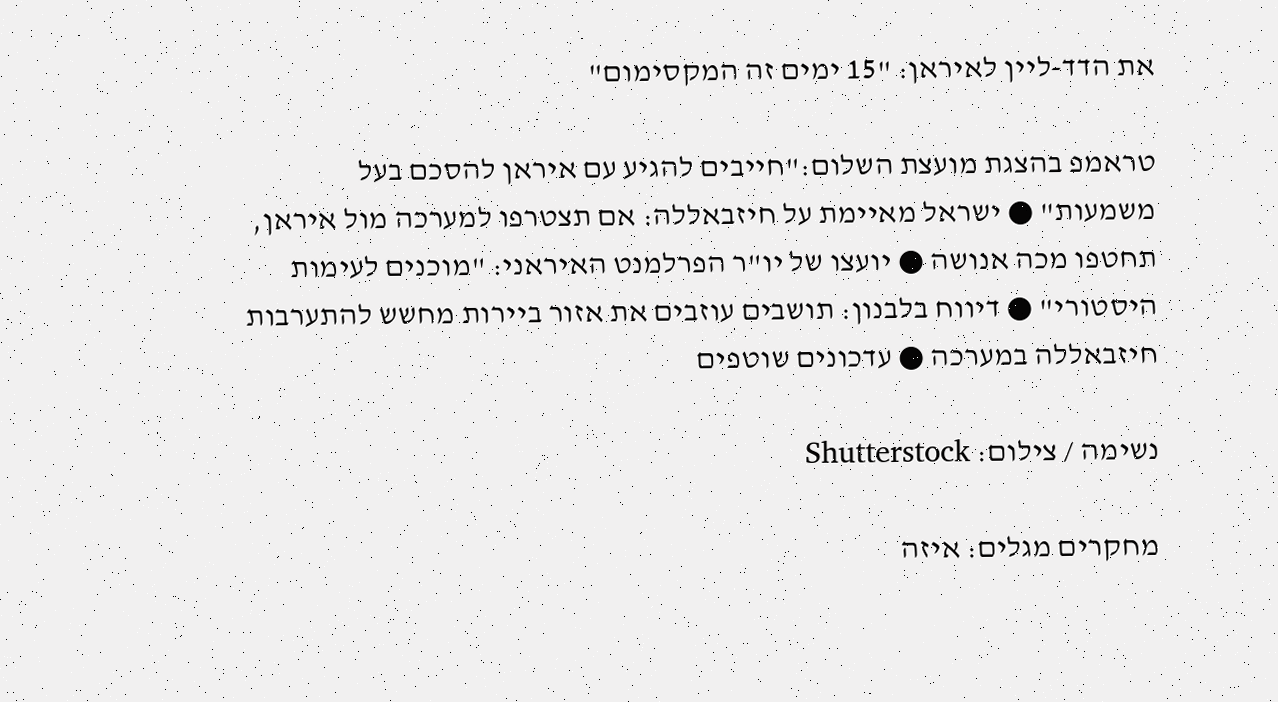את הדד-ליין לאיראן: "15 ימים זה המקסימום"

טראמפ בהצגת מועצת השלום:"חייבים להגיע עם איראן להסכם בעל משמעות" ● ישראל מאיימת על חיזבאללה: אם תצטרפו למערכה מול איראן, תחטפו מכה אנושה ● יועצו של יו"ר הפרלמנט האיראני: "מוכנים לעימות היסטורי" ● דיווח בלבנון: תושבים עוזבים את אזור ביירות מחשש להתערבות חיזבאללה במערכה ● עדכונים שוטפים

נשימה / צילום: Shutterstock

מחקרים מגלים: איזה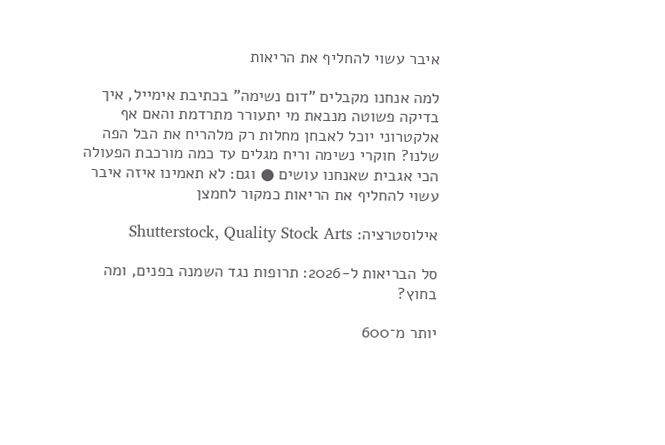איבר עשוי להחליף את הריאות

למה אנחנו מקבלים "דום נשימה" בכתיבת אימייל, איך בדיקה פשוטה מנבאת מי יתעורר מתרדמת והאם אף אלקטרוני יוכל לאבחן מחלות רק מלהריח את הבל הפה שלנו? חוקרי נשימה וריח מגלים עד כמה מורכבת הפעולה הכי אגבית שאנחנו עושים ● וגם: לא תאמינו איזה איבר עשוי להחליף את הריאות כמקור לחמצן

אילוסטרציה: Shutterstock, Quality Stock Arts

סל הבריאות ל-2026: תרופות נגד השמנה בפנים, ומה בחוץ?

יותר מ־600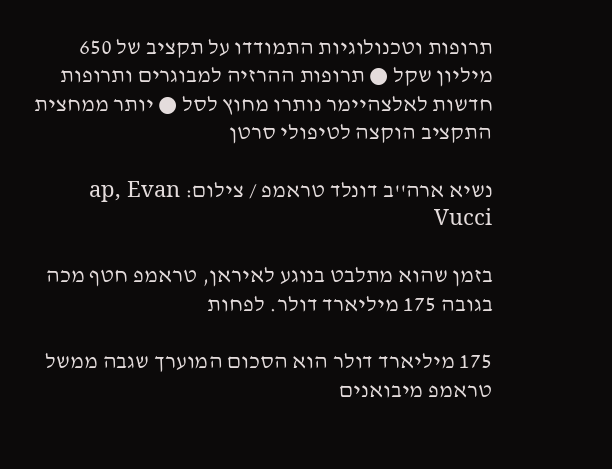תרופות וטכנולוגיות התמודדו על תקציב של 650 מיליון שקל ● תרופות ההרזיה למבוגרים ותרופות חדשות לאלצהיימר נותרו מחוץ לסל ● יותר ממחצית התקציב הוקצה לטיפולי סרטן

נשיא ארה''ב דונלד טראמפ / צילום: ap, Evan Vucci

בזמן שהוא מתלבט בנוגע לאיראן, טראמפ חטף מכה בגובה 175 מיליארד דולר. לפחות

175 מיליארד דולר הוא הסכום המוערך שגבה ממשל טראמפ מיבואנים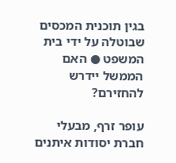בגין תוכנית המכסים שבוטלה על ידי בית המשפט ● האם הממשל יידרש להחזירם?

עופר זרף, מבעלי חברת יסודות איתנים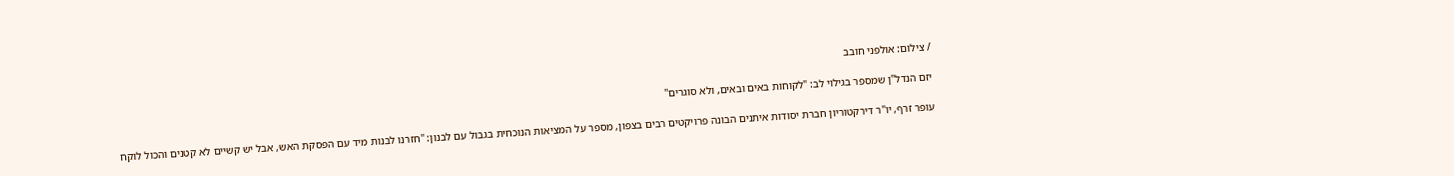/ צילום: אולפני חובב

יזם הנדל"ן שמספר בגילוי לב: "לקוחות באים ובאים, ולא סוגרים"

עופר זרף, יו"ר דירקטוריון חברת יסודות איתנים הבונה פרויקטים רבים בצפון, מספר על המציאות הנוכחית בגבול עם לבנון: "חזרנו לבנות מיד עם הפסקת האש, אבל יש קשיים לא קטנים והכול לוקח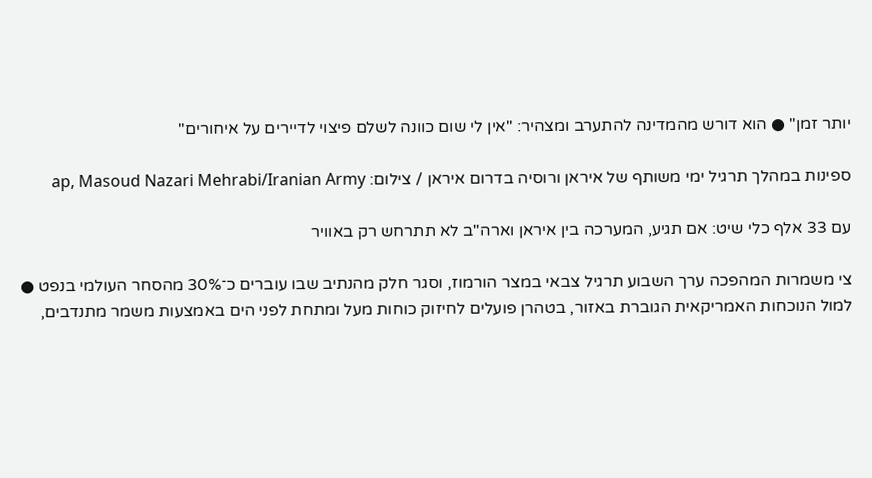יותר זמן" ● הוא דורש מהמדינה להתערב ומצהיר: "אין לי שום כוונה לשלם פיצוי לדיירים על איחורים"

ספינות במהלך תרגיל ימי משותף של איראן ורוסיה בדרום איראן / צילום: ap, Masoud Nazari Mehrabi/Iranian Army

עם 33 אלף כלי שיט: אם תגיע, המערכה בין איראן וארה"ב לא תתרחש רק באוויר

צי משמרות המהפכה ערך השבוע תרגיל צבאי במצר הורמוז, וסגר חלק מהנתיב שבו עוברים כ־30% מהסחר העולמי בנפט ● למול הנוכחות האמריקאית הגוברת באזור, בטהרן פועלים לחיזוק כוחות מעל ומתחת לפני הים באמצעות משמר מתנדבים,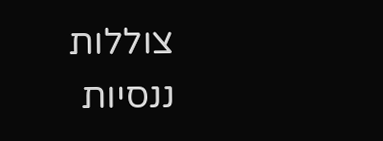צוללות ננסיות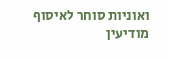ואוניות סוחר לאיסוף מודיעין